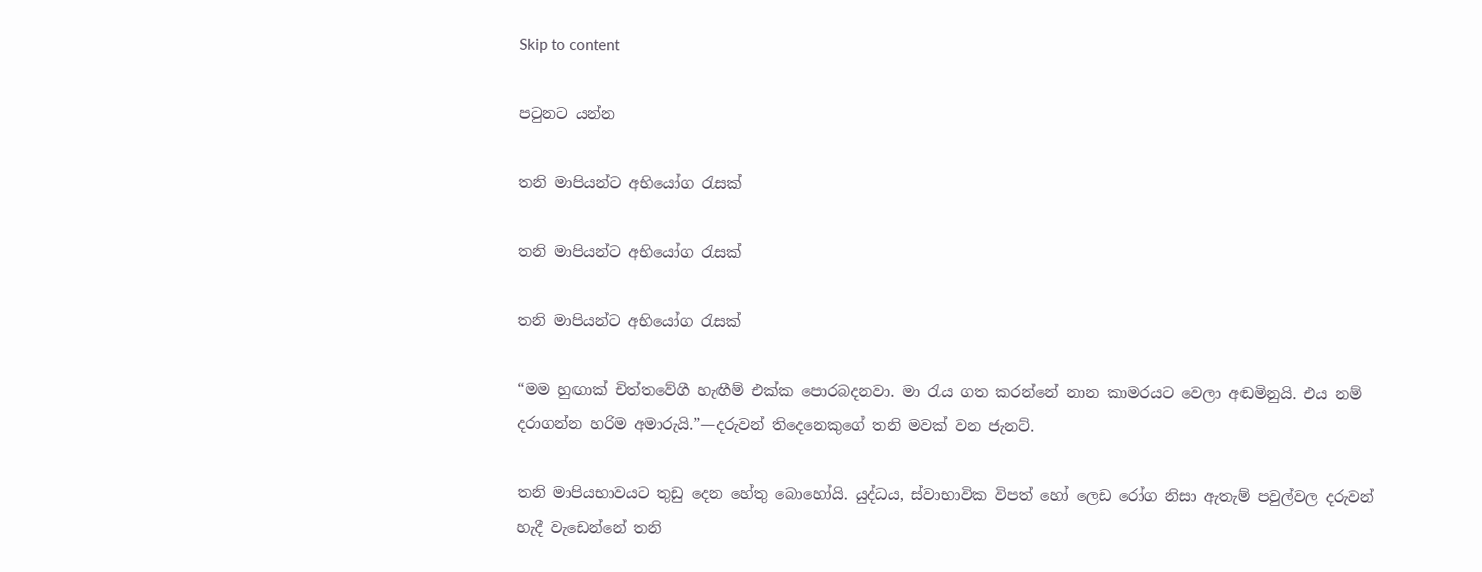Skip to content

පටුනට යන්න

තනි මාපියන්ට අභියෝග රැසක්

තනි මාපියන්ට අභියෝග රැසක්

තනි මාපියන්ට අභියෝග රැසක්

“මම හුඟාක් චිත්තවේගී හැඟීම් එක්ක පොරබදනවා. මා රැය ගත කරන්නේ නාන කාමරයට වෙලා අඬමිනුයි. එය නම් දරාගන්න හරිම අමාරුයි.”—දරුවන් තිදෙනෙකුගේ තනි මවක් වන ජැනට්.

තනි මාපියභාවයට තුඩු දෙන හේතු බොහෝයි. යුද්ධය, ස්වාභාවික විපත් හෝ ලෙඩ රෝග නිසා ඇතැම් පවුල්වල දරුවන් හැදී වැඩෙන්නේ තනි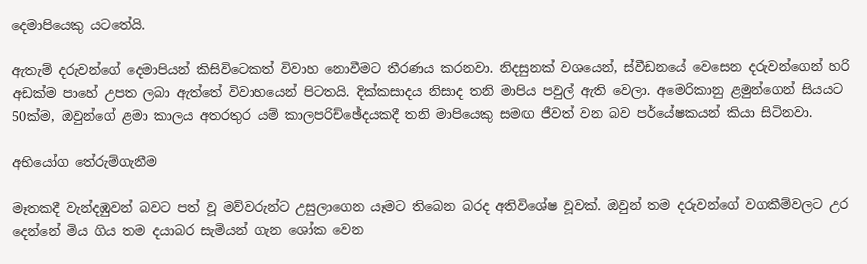දෙමාපියෙකු යටතේයි.

ඇතැම් දරුවන්ගේ දෙමාපියන් කිසිවිටෙකත් විවාහ නොවීමට තීරණය කරනවා. නිදසුනක් වශයෙන්, ස්වීඩනයේ වෙසෙන දරුවන්ගෙන් හරි අඩක්ම පාහේ උපත ලබා ඇත්තේ විවාහයෙන් පිටතයි. දික්කසාදය නිසාද තනි මාපිය පවුල් ඇති වෙලා. අමෙරිකානු ළමුන්ගෙන් සියයට 50ක්ම, ඔවුන්ගේ ළමා කාලය අතරතුර යම් කාලපරිච්ඡේදයකදී තනි මාපියෙකු සමඟ ජීවත් වන බව පර්යේෂකයන් කියා සිටිනවා.

අභියෝග තේරුම්ගැනීම

මෑතකදී වැන්දඹුවන් බවට පත් වූ මව්වරුන්ට උසුලාගෙන යෑමට තිබෙන බරද අතිවිශේෂ වූවක්. ඔවුන් තම දරුවන්ගේ වගකීම්වලට උර දෙන්නේ මිය ගිය තම දයාබර සැමියන් ගැන ශෝක වෙන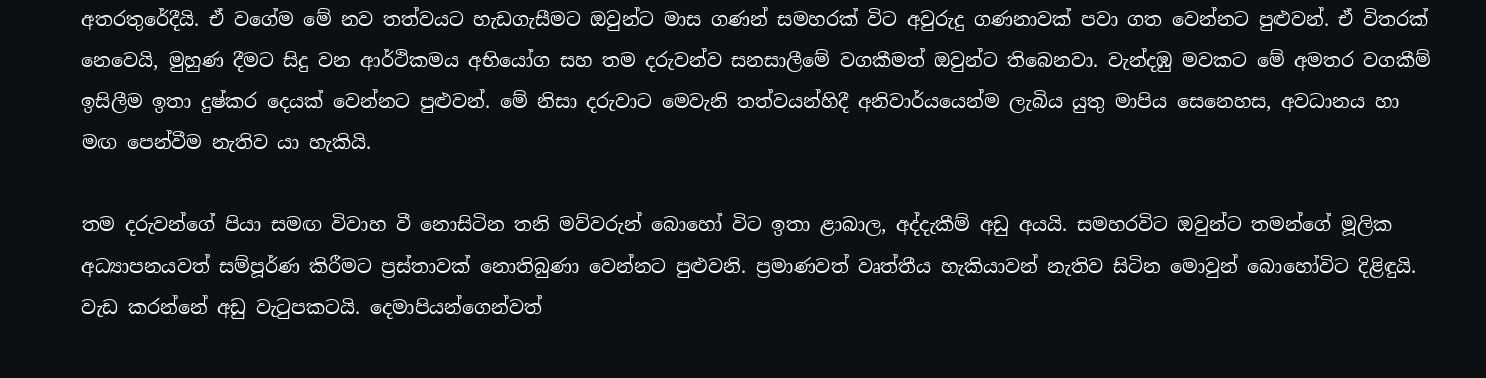අතරතුරේදීයි. ඒ වගේම මේ නව තත්වයට හැඩගැසීමට ඔවුන්ට මාස ගණන් සමහරක් විට අවුරුදු ගණනාවක් පවා ගත වෙන්නට පුළුවන්. ඒ විතරක් නෙවෙයි, මුහුණ දීමට සිදු වන ආර්ථිකමය අභියෝග සහ තම දරුවන්ව සනසාලීමේ වගකීමත් ඔවුන්ට තිබෙනවා. වැන්දඹු මවකට මේ අමතර වගකීම් ඉසිලීම ඉතා දුෂ්කර දෙයක් වෙන්නට පුළුවන්. මේ නිසා දරුවාට මෙවැනි තත්වයන්හිදී අනිවාර්යයෙන්ම ලැබිය යුතු මාපිය සෙනෙහස, අවධානය හා මඟ පෙන්වීම නැතිව යා හැකියි.

තම දරුවන්ගේ පියා සමඟ විවාහ වී නොසිටින තනි මව්වරුන් බොහෝ විට ඉතා ළාබාල, අද්දැකීම් අඩු අයයි. සමහරවිට ඔවුන්ට තමන්ගේ මූලික අධ්‍යාපනයවත් සම්පූර්ණ කිරීමට ප්‍රස්තාවක් නොතිබුණා වෙන්නට පුළුවනි. ප්‍රමාණවත් වෘත්තීය හැකියාවන් නැතිව සිටින මොවුන් බොහෝවිට දිළිඳුයි. වැඩ කරන්නේ අඩු වැටුපකටයි. දෙමාපියන්ගෙන්වත්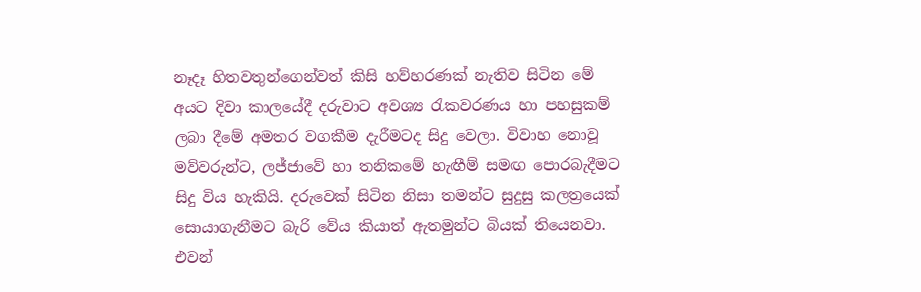නෑදෑ හිතවතුන්ගෙන්වත් කිසි හව්හරණක් නැතිව සිටින මේ අයට දිවා කාලයේදී දරුවාට අවශ්‍ය රැකවරණය හා පහසුකම් ලබා දීමේ අමතර වගකීම දැරීමටද සිදු වෙලා. විවාහ නොවූ මව්වරුන්ට, ලජ්ජාවේ හා තනිකමේ හැඟීම් සමඟ පොරබැදීමට සිදු විය හැකියි. දරුවෙක් සිටින නිසා තමන්ට සුදුසු කලත්‍රයෙක් සොයාගැනීමට බැරි වේය කියාත් ඇතමුන්ට බියක් තියෙනවා. එවන්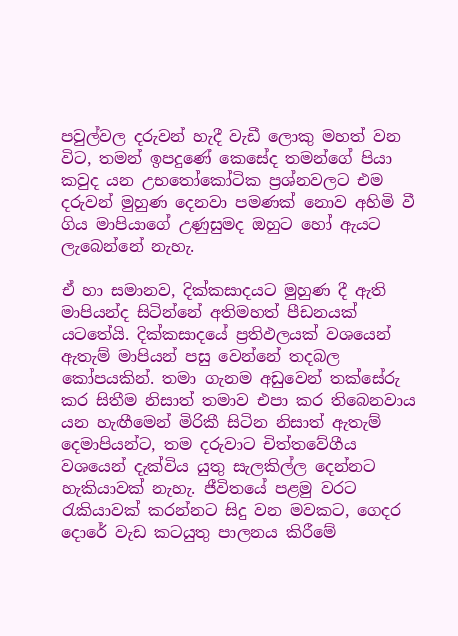පවුල්වල දරුවන් හැදී වැඩී ලොකු මහත් වන විට, තමන් ඉපදුණේ කෙසේද තමන්ගේ පියා කවුද යන උභතෝකෝටික ප්‍රශ්නවලට එම දරුවන් මුහුණ දෙනවා පමණක් නොව අහිමි වී ගිය මාපියාගේ උණුසුමද ඔහුට හෝ ඇයට ලැබෙන්නේ නැහැ.

ඒ හා සමානව, දික්කසාදයට මුහුණ දී ඇති මාපියන්ද සිටින්නේ අතිමහත් පීඩනයක් යටතේයි. දික්කසාදයේ ප්‍රතිඵලයක් වශයෙන් ඇතැම් මාපියන් පසු වෙන්නේ තදබල කෝපයකින්. තමා ගැනම අඩුවෙන් තක්සේරු කර සිතීම නිසාත් තමාව එපා කර තිබෙනවාය යන හැඟීමෙන් මිරිකී සිටින නිසාත් ඇතැම් දෙමාපියන්ට, තම දරුවාට චිත්තවේගීය වශයෙන් දැක්විය යුතු සැලකිල්ල දෙන්නට හැකියාවක් නැහැ. ජීවිතයේ පළමු වරට රැකියාවක් කරන්නට සිදු වන මවකට, ගෙදර දොරේ වැඩ කටයුතු පාලනය කිරීමේ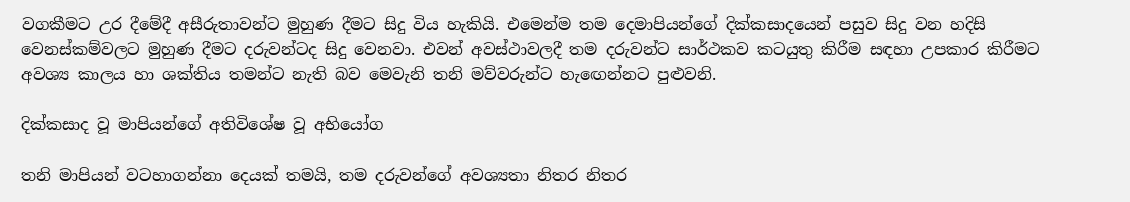වගකීමට උර දීමේදී අසීරුතාවන්ට මුහුණ දීමට සිදු විය හැකියි. එමෙන්ම තම දෙමාපියන්ගේ දික්කසාදයෙන් පසුව සිදු වන හදිසි වෙනස්කම්වලට මුහුණ දීමට දරුවන්ටද සිදු වෙනවා. එවන් අවස්ථාවලදී තම දරුවන්ට සාර්ථකව කටයුතු කිරීම සඳහා උපකාර කිරීමට අවශ්‍ය කාලය හා ශක්තිය තමන්ට නැති බව මෙවැනි තනි මව්වරුන්ට හැඟෙන්නට පුළුවනි.

දික්කසාද වූ මාපියන්ගේ අතිවිශේෂ වූ අභියෝග

තනි මාපියන් වටහාගන්නා දෙයක් තමයි, තම දරුවන්ගේ අවශ්‍යතා නිතර නිතර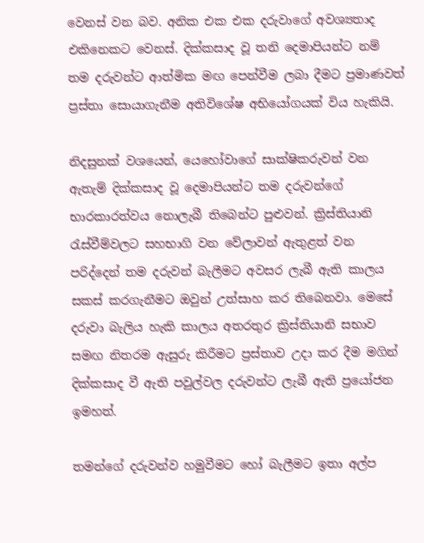වෙනස් වන බව. අනික එක එක දරුවාගේ අවශ්‍යතාද එකිනෙකට වෙනස්. දික්කසාද වූ තනි දෙමාපියන්ට නම් තම දරුවන්ට ආත්මික මඟ පෙන්වීම ලබා දීමට ප්‍රමාණවත් ප්‍රස්තා සොයාගැනීම අතිවිශේෂ අභියෝගයක් විය හැකියි.

නිදසුනක් වශයෙන්, යෙහෝවාගේ සාක්ෂිකරුවන් වන ඇතැම් දික්කසාද වූ දෙමාපියන්ට තම දරුවන්ගේ භාරකාරත්වය නොලැබී තිබෙන්ට පුළුවන්. ක්‍රිස්තියානි රැස්වීම්වලට සහභාගි වන වේලාවන් ඇතුළත් වන පරිද්දෙන් තම දරුවන් බැලීමට අවසර ලැබී ඇති කාලය සකස් කරගැනීමට ඔවුන් උත්සාහ කර තිබෙනවා. මෙසේ දරුවා බැලිය හැකි කාලය අතරතුර ක්‍රිස්තියානි සභාව සමඟ නිතරම ඇසුරු කිරීමට ප්‍රස්තාව උදා කර දීම මගින් දික්කසාද වී ඇති පවුල්වල දරුවන්ට ලැබී ඇති ප්‍රයෝජන ඉමහත්.

තමන්ගේ දරුවන්ව හමුවීමට හෝ බැලීමට ඉතා අල්ප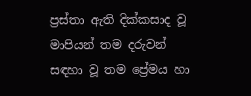ප්‍රස්තා ඇති දික්කසාද වූ මාපියන් තම දරුවන් සඳහා වූ තම ප්‍රේමය හා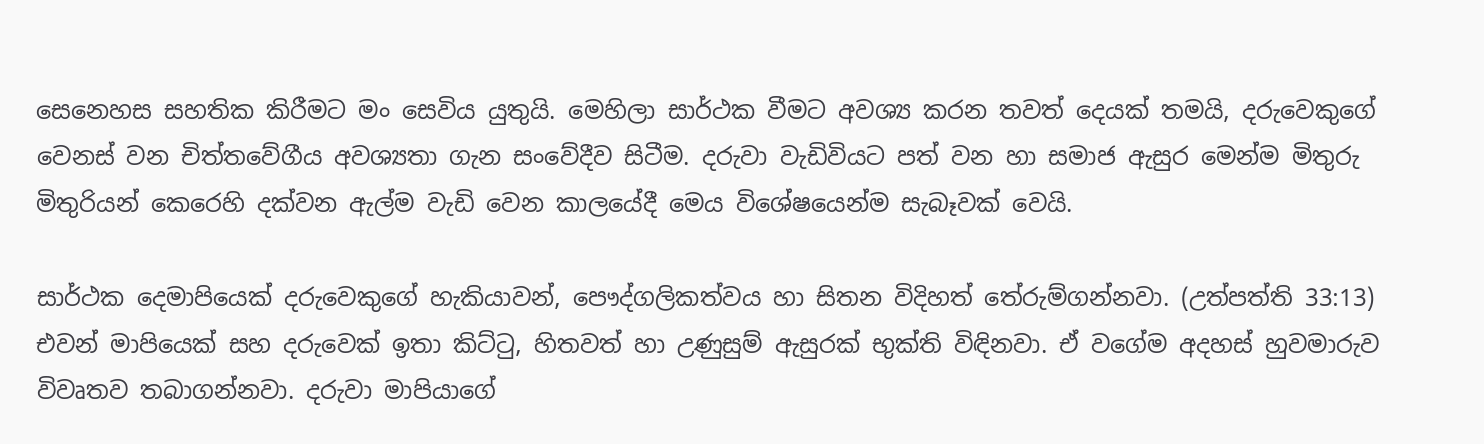සෙනෙහස සහතික කිරීමට මං සෙවිය යුතුයි. මෙහිලා සාර්ථක වීමට අවශ්‍ය කරන තවත් දෙයක් තමයි, දරුවෙකුගේ වෙනස් වන චිත්තවේගීය අවශ්‍යතා ගැන සංවේදීව සිටීම. දරුවා වැඩිවියට පත් වන හා සමාජ ඇසුර මෙන්ම මිතුරු මිතුරියන් කෙරෙහි දක්වන ඇල්ම වැඩි වෙන කාලයේදී මෙය විශේෂයෙන්ම සැබෑවක් වෙයි.

සාර්ථක දෙමාපියෙක් දරුවෙකුගේ හැකියාවන්, පෞද්ගලිකත්වය හා සිතන විදිහත් තේරුම්ගන්නවා. (උත්පත්ති 33:13) එවන් මාපියෙක් සහ දරුවෙක් ඉතා කිට්ටු, හිතවත් හා උණුසුම් ඇසුරක් භුක්ති විඳිනවා. ඒ වගේම අදහස් හුවමාරුව විවෘතව තබාගන්නවා. දරුවා මාපියාගේ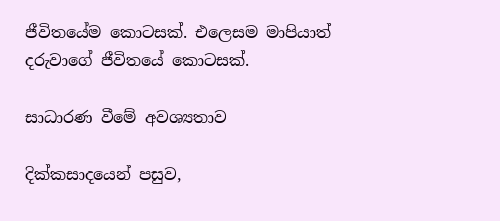ජීවිතයේම කොටසක්. එලෙසම මාපියාත් දරුවාගේ ජීවිතයේ කොටසක්.

සාධාරණ වීමේ අවශ්‍යතාව

දික්කසාදයෙන් පසුව,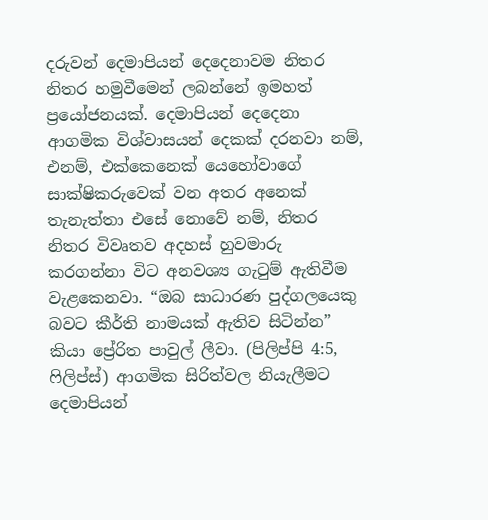දරුවන් දෙමාපියන් දෙදෙනාවම නිතර නිතර හමුවීමෙන් ලබන්නේ ඉමහත් ප්‍රයෝජනයක්. දෙමාපියන් දෙදෙනා ආගමික විශ්වාසයන් දෙකක් දරනවා නම්, එනම්, එක්කෙනෙක් යෙහෝවාගේ සාක්ෂිකරුවෙක් වන අතර අනෙක් තැනැත්තා එසේ නොවේ නම්, නිතර නිතර විවෘතව අදහස් හුවමාරු කරගන්නා විට අනවශ්‍ය ගැටුම් ඇතිවීම වැළකෙනවා. “ඔබ සාධාරණ පුද්ගලයෙකු බවට කීර්ති නාමයක් ඇතිව සිටින්න” කියා ප්‍රේරිත පාවුල් ලීවා. (පිලිප්පි 4:5, ෆිලිප්ස්) ආගමික සිරිත්වල නියැලීමට දෙමාපියන්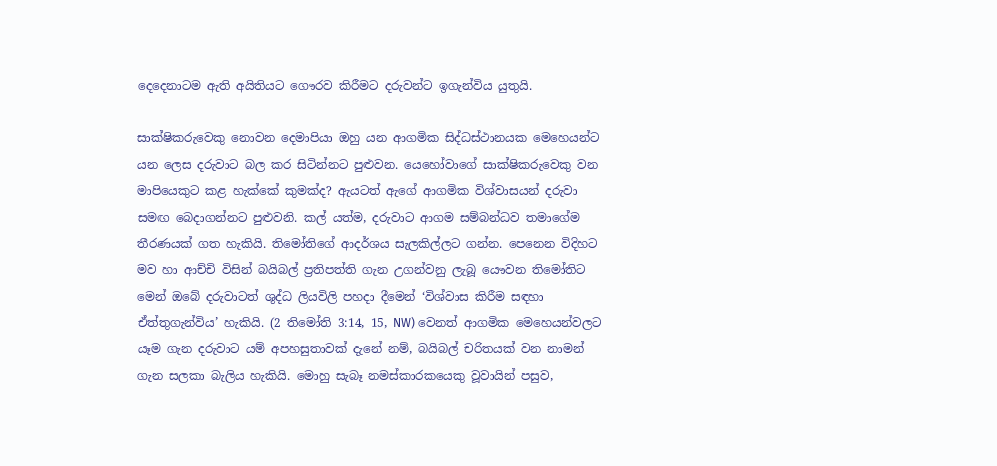දෙදෙනාටම ඇති අයිතියට ගෞරව කිරීමට දරුවන්ට ඉගැන්විය යුතුයි.

සාක්ෂිකරුවෙකු නොවන දෙමාපියා ඔහු යන ආගමික සිද්ධස්ථානයක මෙහෙයන්ට යන ලෙස දරුවාට බල කර සිටින්නට පුළුවන. යෙහෝවාගේ සාක්ෂිකරුවෙකු වන මාපියෙකුට කළ හැක්කේ කුමක්ද? ඇයටත් ඇගේ ආගමික විශ්වාසයන් දරුවා සමඟ බෙදාගන්නට පුළුවනි. කල් යත්ම, දරුවාට ආගම සම්බන්ධව තමාගේම තීරණයක් ගත හැකියි. තිමෝතිගේ ආදර්ශය සැලකිල්ලට ගන්න. පෙනෙන විදිහට මව හා ආච්චි විසින් බයිබල් ප්‍රතිපත්ති ගැන උගන්වනු ලැබූ යෞවන තිමෝතිට මෙන් ඔබේ දරුවාටත් ශුද්ධ ලියවිලි පහදා දීමෙන් ‘විශ්වාස කිරීම සඳහා ඒත්තුගැන්විය’ හැකියි. (2 තිමෝති 3:14, 15, NW) වෙනත් ආගමික මෙහෙයන්වලට යෑම ගැන දරුවාට යම් අපහසුතාවක් දැනේ නම්, බයිබල් චරිතයක් වන නාමන් ගැන සලකා බැලිය හැකියි. මොහු සැබෑ නමස්කාරකයෙකු වූවායින් පසුව,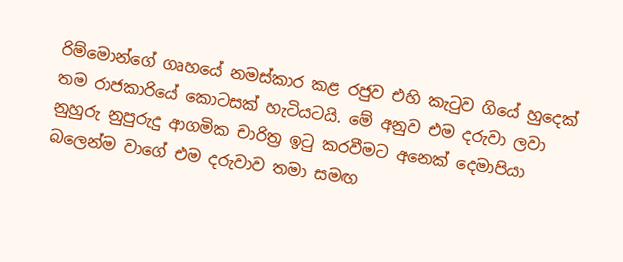රිම්මොන්ගේ ගෘහයේ නමස්කාර කළ රජුව එහි කැටුව ගියේ හුදෙක් තම රාජකාරියේ කොටසක් හැටියටයි. මේ අනුව එම දරුවා ලවා නුහුරු නුපුරුදු ආගමික චාරිත්‍ර ඉටු කරවීමට අනෙක් දෙමාපියා බලෙන්ම වාගේ එම දරුවාව තමා සමඟ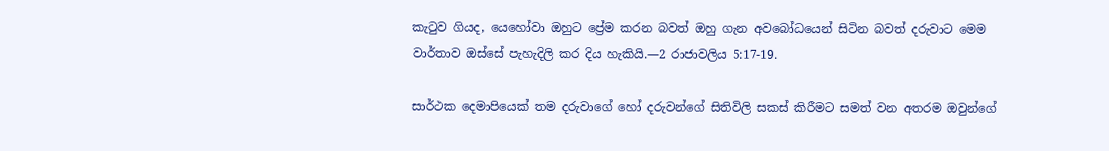කැටුව ගියද, යෙහෝවා ඔහුට ප්‍රේම කරන බවත් ඔහු ගැන අවබෝධයෙන් සිටින බවත් දරුවාට මෙම වාර්තාව ඔස්සේ පැහැදිලි කර දිය හැකියි.—2 රාජාවලිය 5:17-19.

සාර්ථක දෙමාපියෙක් තම දරුවාගේ හෝ දරුවන්ගේ සිතිවිලි සකස් කිරීමට සමත් වන අතරම ඔවුන්ගේ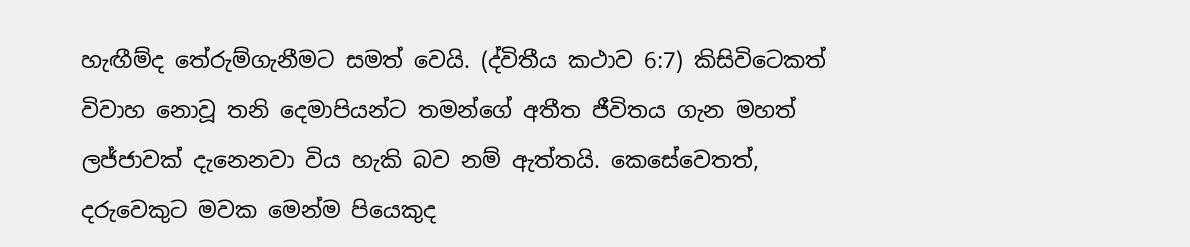හැඟීම්ද තේරුම්ගැනීමට සමත් වෙයි. (ද්විතීය කථාව 6:7) කිසිවිටෙකත් විවාහ නොවූ තනි දෙමාපියන්ට තමන්ගේ අතීත ජීවිතය ගැන මහත් ලජ්ජාවක් දැනෙනවා විය හැකි බව නම් ඇත්තයි. කෙසේවෙතත්, දරුවෙකුට මවක මෙන්ම පියෙකුද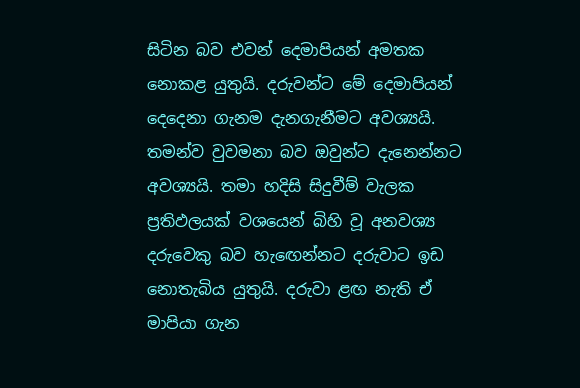සිටින බව එවන් දෙමාපියන් අමතක නොකළ යුතුයි. දරුවන්ට මේ දෙමාපියන් දෙදෙනා ගැනම දැනගැනීමට අවශ්‍යයි. තමන්ව වුවමනා බව ඔවුන්ට දැනෙන්නට අවශ්‍යයි. තමා හදිසි සිදුවීම් වැලක ප්‍රතිඵලයක් වශයෙන් බිහි වූ අනවශ්‍ය දරුවෙකු බව හැඟෙන්නට දරුවාට ඉඩ නොතැබිය යුතුයි. දරුවා ළඟ නැති ඒ මාපියා ගැන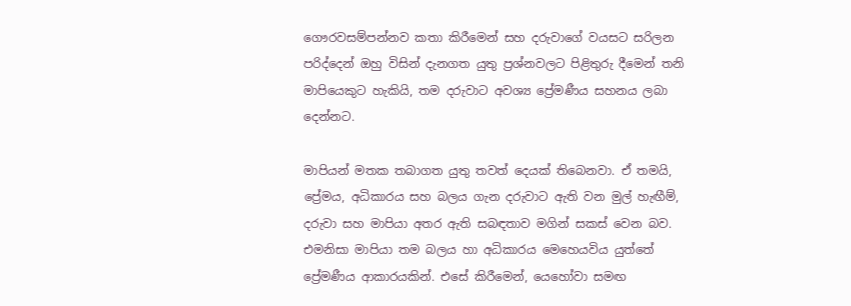ගෞරවසම්පන්නව කතා කිරීමෙන් සහ දරුවාගේ වයසට සරිලන පරිද්දෙන් ඔහු විසින් දැනගත යුතු ප්‍රශ්නවලට පිළිතුරු දීමෙන් තනි මාපියෙකුට හැකියි, තම දරුවාට අවශ්‍ය ප්‍රේමණීය සහනය ලබා දෙන්නට.

මාපියන් මතක තබාගත යුතු තවත් දෙයක් තිබෙනවා. ඒ තමයි, ප්‍රේමය, අධිකාරය සහ බලය ගැන දරුවාට ඇති වන මුල් හැඟීම්, දරුවා සහ මාපියා අතර ඇති සබඳතාව මගින් සකස් වෙන බව. එමනිසා මාපියා තම බලය හා අධිකාරය මෙහෙයවිය යුත්තේ ප්‍රේමණීය ආකාරයකින්. එසේ කිරීමෙන්, යෙහෝවා සමඟ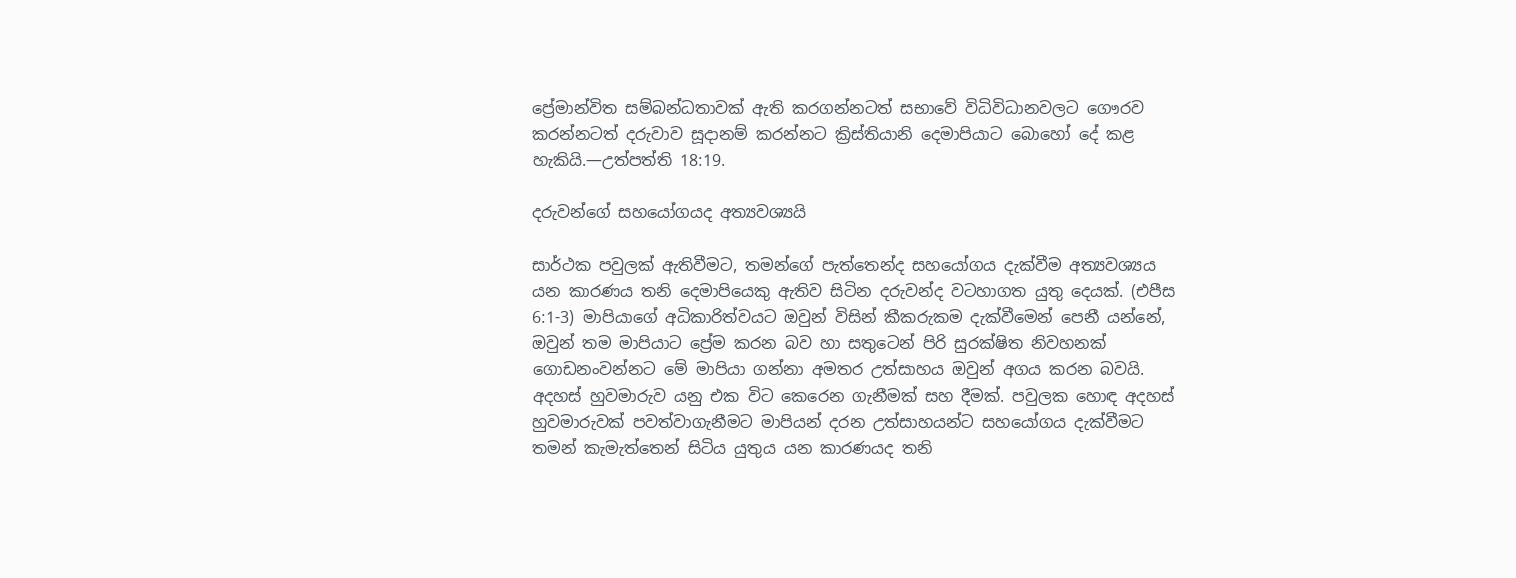ප්‍රේමාන්විත සම්බන්ධතාවක් ඇති කරගන්නටත් සභාවේ විධිවිධානවලට ගෞරව කරන්නටත් දරුවාව සූදානම් කරන්නට ක්‍රිස්තියානි දෙමාපියාට බොහෝ දේ කළ හැකියි.—උත්පත්ති 18:19.

දරුවන්ගේ සහයෝගයද අත්‍යවශ්‍යයි

සාර්ථක පවුලක් ඇතිවීමට, තමන්ගේ පැත්තෙන්ද සහයෝගය දැක්වීම අත්‍යවශ්‍යය යන කාරණය තනි දෙමාපියෙකු ඇතිව සිටින දරුවන්ද වටහාගත යුතු දෙයක්. (එපීස 6:1-3) මාපියාගේ අධිකාරිත්වයට ඔවුන් විසින් කීකරුකම දැක්වීමෙන් පෙනී යන්නේ, ඔවුන් තම මාපියාට ප්‍රේම කරන බව හා සතුටෙන් පිරි සුරක්ෂිත නිවහනක් ගොඩනංවන්නට මේ මාපියා ගන්නා අමතර උත්සාහය ඔවුන් අගය කරන බවයි. අදහස් හුවමාරුව යනු එක විට කෙරෙන ගැනීමක් සහ දීමක්. පවුලක හොඳ අදහස් හුවමාරුවක් පවත්වාගැනීමට මාපියන් දරන උත්සාහයන්ට සහයෝගය දැක්වීමට තමන් කැමැත්තෙන් සිටිය යුතුය යන කාරණයද තනි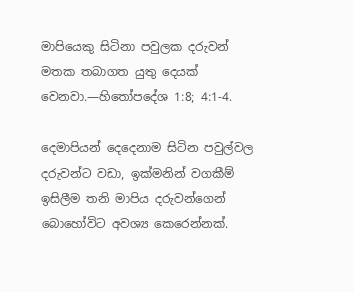මාපියෙකු සිටිනා පවුලක දරුවන් මතක තබාගත යුතු දෙයක් වෙනවා.—හිතෝපදේශ 1:8; 4:1-4.

දෙමාපියන් දෙදෙනාම සිටින පවුල්වල දරුවන්ට වඩා, ඉක්මනින් වගකීම් ඉසිලීම තනි මාපිය දරුවන්ගෙන් බොහෝවිට අවශ්‍ය කෙරෙන්නක්.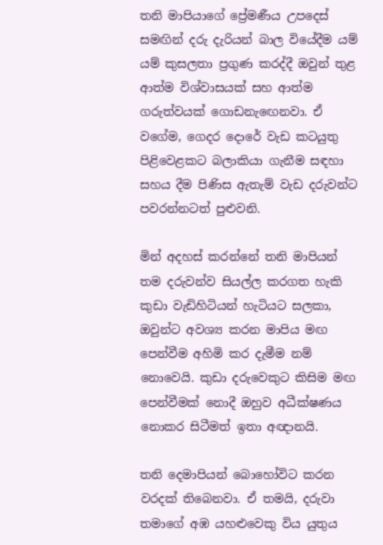තනි මාපියාගේ ප්‍රේමණීය උපදෙස් සමඟින් දරු දැරියන් බාල වියේදීම යම් යම් කුසලතා ප්‍රගුණ කරද්දී ඔවුන් තුළ ආත්ම විශ්වාසයක් සහ ආත්ම ගරුත්වයක් ගොඩනැඟෙනවා. ඒ වගේම, ගෙදර දොරේ වැඩ කටයුතු පිළිවෙළකට බලාකියා ගැනීම සඳහා සහය දීම පිණිස ඇතැම් වැඩ දරුවන්ට පවරන්නටත් පුළුවනි.

මින් අදහස් කරන්නේ තනි මාපියන් තම දරුවන්ව සියල්ල කරගත හැකි කුඩා වැඩිහිටියන් හැටියට සලකා, ඔවුන්ට අවශ්‍ය කරන මාපිය මඟ පෙන්වීම අහිමි කර දැමීම නම් නොවෙයි. කුඩා දරුවෙකුට කිසිම මඟ පෙන්වීමක් නොදී ඔහුව අධීක්ෂණය නොකර සිටීමත් ඉතා අඥානයි.

තනි දෙමාපියන් බොහෝවිට කරන වරදක් තිබෙනවා. ඒ තමයි, දරුවා තමාගේ අඹ යහළුවෙකු විය යුතුය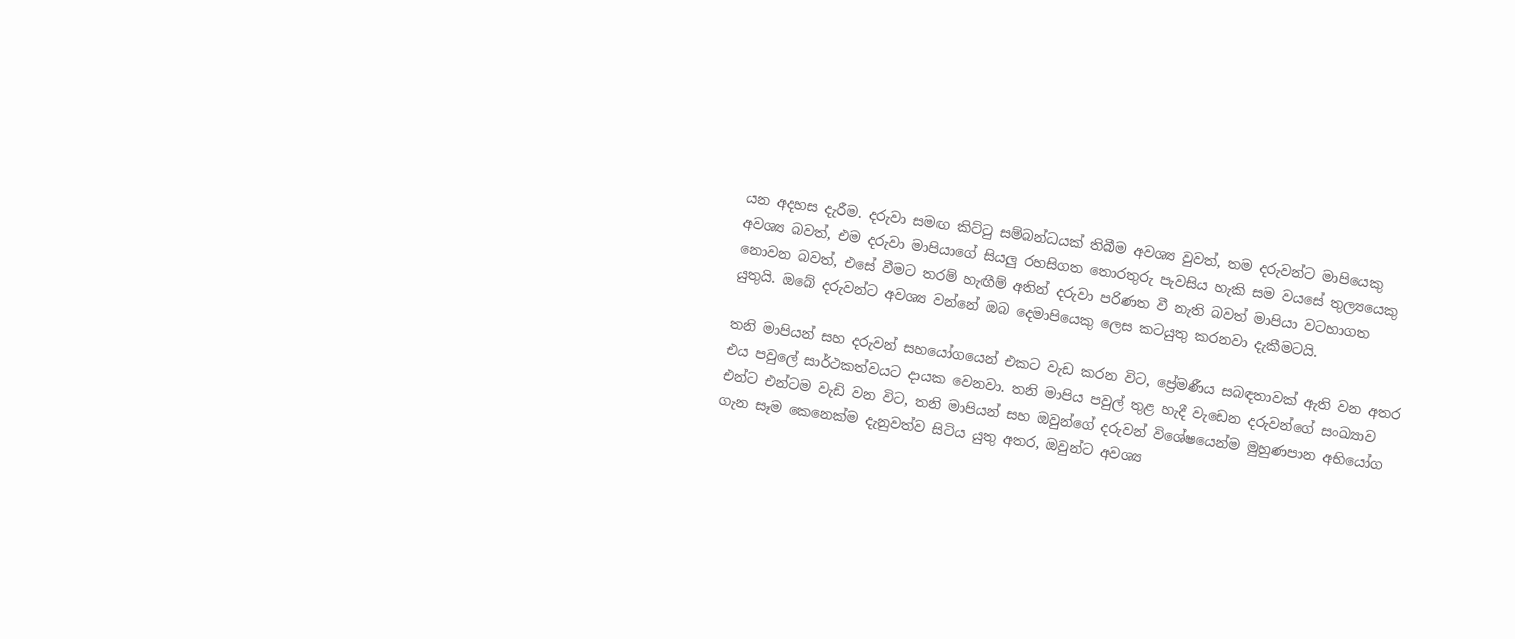යන අදහස දැරීම. දරුවා සමඟ කිට්ටු සම්බන්ධයක් තිබීම අවශ්‍ය වුවත්, තම දරුවන්ට මාපියෙකු අවශ්‍ය බවත්, එම දරුවා මාපියාගේ සියලු රහසිගත තොරතුරු පැවසිය හැකි සම වයසේ තුල්‍යයෙකු නොවන බවත්, එසේ වීමට තරම් හැඟීම් අතින් දරුවා පරිණත වී නැති බවත් මාපියා වටහාගත යුතුයි. ඔබේ දරුවන්ට අවශ්‍ය වන්නේ ඔබ දෙමාපියෙකු ලෙස කටයුතු කරනවා දැකීමටයි.

තනි මාපියන් සහ දරුවන් සහයෝගයෙන් එකට වැඩ කරන විට, ප්‍රේමණීය සබඳතාවක් ඇති වන අතර එය පවුලේ සාර්ථකත්වයට දායක වෙනවා. තනි මාපිය පවුල් තුළ හැදී වැඩෙන දරුවන්ගේ සංඛ්‍යාව එන්ට එන්ටම වැඩි වන විට, තනි මාපියන් සහ ඔවුන්ගේ දරුවන් විශේෂයෙන්ම මුහුණපාන අභියෝග ගැන සෑම කෙනෙක්ම දැනුවත්ව සිටිය යුතු අතර, ඔවුන්ට අවශ්‍ය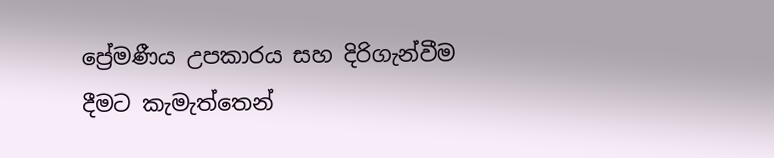ප්‍රේමණීය උපකාරය සහ දිරිගැන්වීම දීමට කැමැත්තෙන්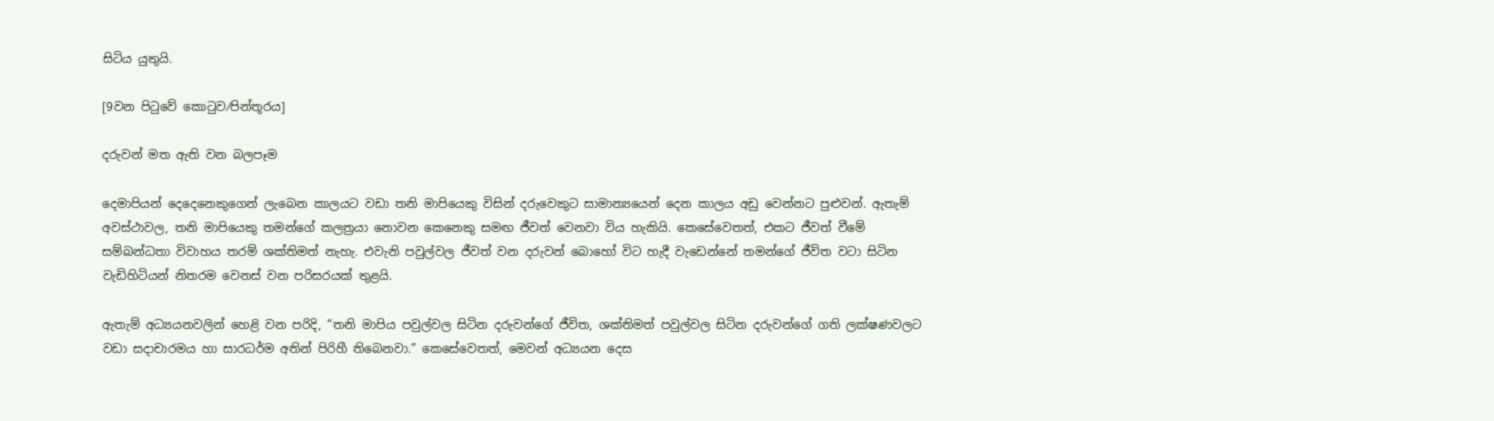සිටිය යුතුයි.

[9වන පිටුවේ කොටුව⁄පින්තූරය]

දරුවන් මත ඇති වන බලපෑම

දෙමාපියන් දෙදෙනෙකුගෙන් ලැබෙන කාලයට වඩා තනි මාපියෙකු විසින් දරුවෙකුට සාමාන්‍යයෙන් දෙන කාලය අඩු වෙන්නට පුළුවන්. ඇතැම් අවස්ථාවල, තනි මාපියෙකු තමන්ගේ කලත්‍රයා නොවන කෙනෙකු සමඟ ජීවත් වෙනවා විය හැකියි. කෙසේවෙතත්, එකට ජීවත් වීමේ සම්බන්ධතා විවාහය තරම් ශක්තිමත් නැහැ. එවැනි පවුල්වල ජීවත් වන දරුවන් බොහෝ විට හැදී වැඩෙන්නේ තමන්ගේ ජීවිත වටා සිටින වැඩිහිටියන් නිතරම වෙනස් වන පරිසරයක් තුළයි.

ඇතැම් අධ්‍යයනවලින් හෙළි වන පරිදි, “තනි මාපිය පවුල්වල සිටින දරුවන්ගේ ජීවිත, ශක්තිමත් පවුල්වල සිටින දරුවන්ගේ ගති ලක්ෂණවලට වඩා සදාචාරමය හා සාරධර්ම අතින් පිරිහී තිබෙනවා.” කෙසේවෙතත්, මෙවන් අධ්‍යයන දෙස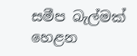සමීප බැල්මක් හෙළන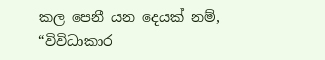කල පෙනී යන දෙයක් නම්, “විවිධාකාර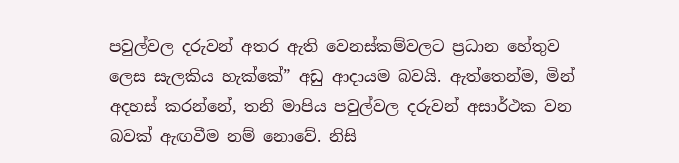පවුල්වල දරුවන් අතර ඇති වෙනස්කම්වලට ප්‍රධාන හේතුව ලෙස සැලකිය හැක්කේ” අඩු ආදායම බවයි. ඇත්තෙන්ම, මින් අදහස් කරන්නේ, තනි මාපිය පවුල්වල දරුවන් අසාර්ථක වන බවක් ඇඟවීම නම් නොවේ. නිසි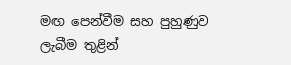මඟ පෙන්වීම සහ පුහුණුව ලැබීම තුළින්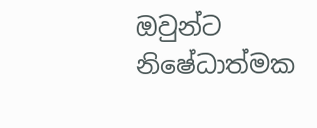ඔවුන්ට නිෂේධාත්මක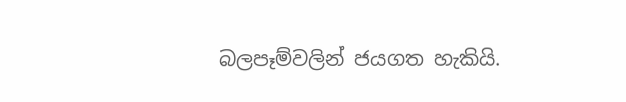බලපෑම්වලින් ජයගත හැකියි.